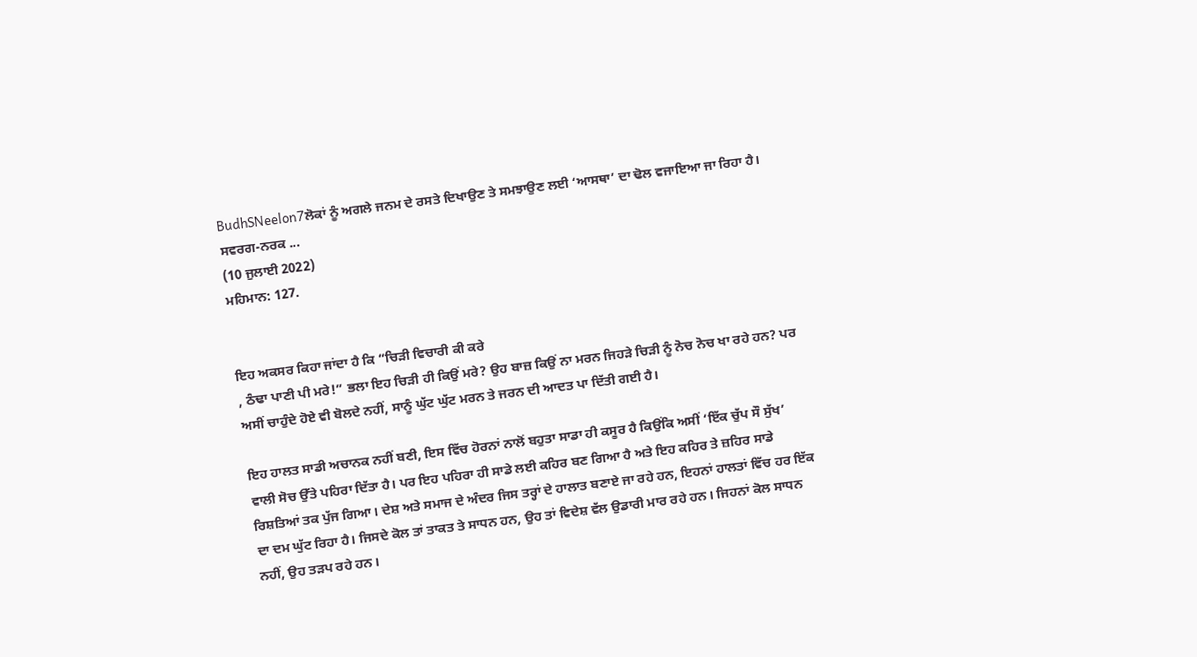BudhSNeelon7ਲੋਕਾਂ ਨੂੰ ਅਗਲੇ ਜਨਮ ਦੇ ਰਸਤੇ ਦਿਖਾਉਣ ਤੇ ਸਮਝਾਉਣ ਲਈ ‘ਆਸਥਾ’ ਦਾ ਢੋਲ ਵਜਾਇਆ ਜਾ ਰਿਹਾ ਹੈ। ਸਵਰਗ-ਨਰਕ ...
(10 ਜੁਲਾਈ 2022)
ਮਹਿਮਾਨ: 127.


ਇਹ ਅਕਸਰ ਕਿਹਾ ਜਾਂਦਾ ਹੈ ਕਿ “ਚਿੜੀ ਵਿਚਾਰੀ ਕੀ ਕਰੇ
, ਠੰਢਾ ਪਾਣੀ ਪੀ ਮਰੇ!” ਭਲਾ ਇਹ ਚਿੜੀ ਹੀ ਕਿਉਂ ਮਰੇ? ਉਹ ਬਾਜ਼ ਕਿਉਂ ਨਾ ਮਰਨ ਜਿਹੜੇ ਚਿੜੀ ਨੂੰ ਨੋਚ ਨੋਚ ਖਾ ਰਹੇ ਹਨ? ਪਰ ਅਸੀਂ ਚਾਹੁੰਦੇ ਹੋਏ ਵੀ ਬੋਲਦੇ ਨਹੀਂ, ਸਾਨੂੰ ਘੁੱਟ ਘੁੱਟ ਮਰਨ ਤੇ ਜਰਨ ਦੀ ਆਦਤ ਪਾ ਦਿੱਤੀ ਗਈ ਹੈ।

ਇਹ ਹਾਲਤ ਸਾਡੀ ਅਚਾਨਕ ਨਹੀਂ ਬਣੀ, ਇਸ ਵਿੱਚ ਹੋਰਨਾਂ ਨਾਲੋਂ ਬਹੁਤਾ ਸਾਡਾ ਹੀ ਕਸੂਰ ਹੈ ਕਿਉਂਕਿ ਅਸੀਂ ‘ਇੱਕ ਚੁੱਪ ਸੌ ਸੁੱਖ’ ਵਾਲੀ ਸੋਚ ਉੱਤੇ ਪਹਿਰਾ ਦਿੱਤਾ ਹੈ। ਪਰ ਇਹ ਪਹਿਰਾ ਹੀ ਸਾਡੇ ਲਈ ਕਹਿਰ ਬਣ ਗਿਆ ਹੈ ਅਤੇ ਇਹ ਕਹਿਰ ਤੇ ਜ਼ਹਿਰ ਸਾਡੇ ਰਿਸ਼ਤਿਆਂ ਤਕ ਪੁੱਜ ਗਿਆ। ਦੇਸ਼ ਅਤੇ ਸਮਾਜ ਦੇ ਅੰਦਰ ਜਿਸ ਤਰ੍ਹਾਂ ਦੇ ਹਾਲਾਤ ਬਣਾਏ ਜਾ ਰਹੇ ਹਨ, ਇਹਨਾਂ ਹਾਲਤਾਂ ਵਿੱਚ ਹਰ ਇੱਕ ਦਾ ਦਮ ਘੁੱਟ ਰਿਹਾ ਹੈ। ਜਿਸਦੇ ਕੋਲ ਤਾਂ ਤਾਕਤ ਤੇ ਸਾਧਨ ਹਨ, ਉਹ ਤਾਂ ਵਿਦੇਸ਼ ਵੱਲ ਉਡਾਰੀ ਮਾਰ ਰਹੇ ਹਨ। ਜਿਹਨਾਂ ਕੋਲ ਸਾਧਨ ਨਹੀਂ, ਉਹ ਤੜਪ ਰਹੇ ਹਨ।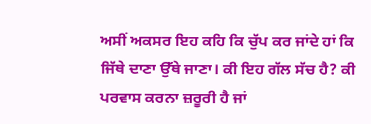ਅਸੀਂ ਅਕਸਰ ਇਹ ਕਹਿ ਕਿ ਚੁੱਪ ਕਰ ਜਾਂਦੇ ਹਾਂ ਕਿ ਜਿੱਥੇ ਦਾਣਾ ਉੱਥੇ ਜਾਣਾ। ਕੀ ਇਹ ਗੱਲ ਸੱਚ ਹੈ? ਕੀ ਪਰਵਾਸ ਕਰਨਾ ਜ਼ਰੂਰੀ ਹੈ ਜਾਂ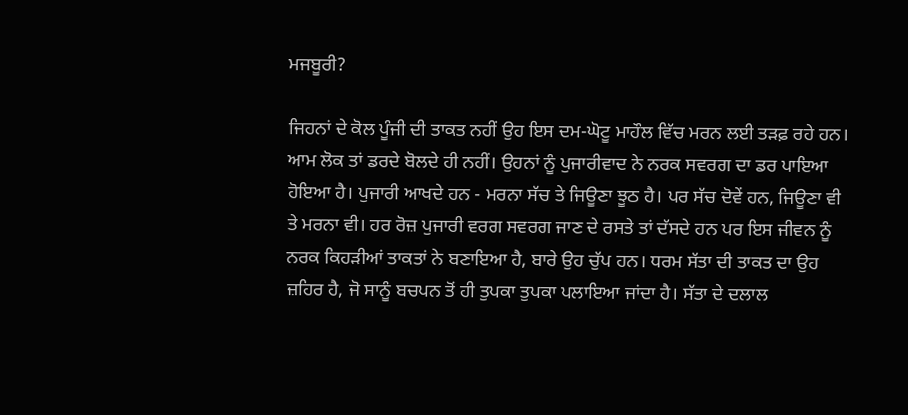ਮਜਬੂਰੀ?

ਜਿਹਨਾਂ ਦੇ ਕੋਲ ਪੂੰਜੀ ਦੀ ਤਾਕਤ ਨਹੀਂ ਉਹ ਇਸ ਦਮ-ਘੋਟੂ ਮਾਹੌਲ ਵਿੱਚ ਮਰਨ ਲਈ ਤੜਫ਼ ਰਹੇ ਹਨ। ਆਮ ਲੋਕ ਤਾਂ ਡਰਦੇ ਬੋਲਦੇ ਹੀ ਨਹੀਂ। ਉਹਨਾਂ ਨੂੰ ਪੁਜਾਰੀਵਾਦ ਨੇ ਨਰਕ ਸਵਰਗ ਦਾ ਡਰ ਪਾਇਆ ਹੋਇਆ ਹੈ। ਪੁਜਾਰੀ ਆਖਦੇ ਹਨ - ਮਰਨਾ ਸੱਚ ਤੇ ਜਿਊਣਾ ਝੂਠ ਹੈ। ਪਰ ਸੱਚ ਦੋਵੇਂ ਹਨ, ਜਿਊਣਾ ਵੀ ਤੇ ਮਰਨਾ ਵੀ। ਹਰ ਰੋਜ਼ ਪੁਜਾਰੀ ਵਰਗ ਸਵਰਗ ਜਾਣ ਦੇ ਰਸਤੇ ਤਾਂ ਦੱਸਦੇ ਹਨ ਪਰ ਇਸ ਜੀਵਨ ਨੂੰ ਨਰਕ ਕਿਹੜੀਆਂ ਤਾਕਤਾਂ ਨੇ ਬਣਾਇਆ ਹੈ, ਬਾਰੇ ਉਹ ਚੁੱਪ ਹਨ। ਧਰਮ ਸੱਤਾ ਦੀ ਤਾਕਤ ਦਾ ਉਹ ਜ਼ਹਿਰ ਹੈ, ਜੋ ਸਾਨੂੰ ਬਚਪਨ ਤੋਂ ਹੀ ਤੁਪਕਾ ਤੁਪਕਾ ਪਲਾਇਆ ਜਾਂਦਾ ਹੈ। ਸੱਤਾ ਦੇ ਦਲਾਲ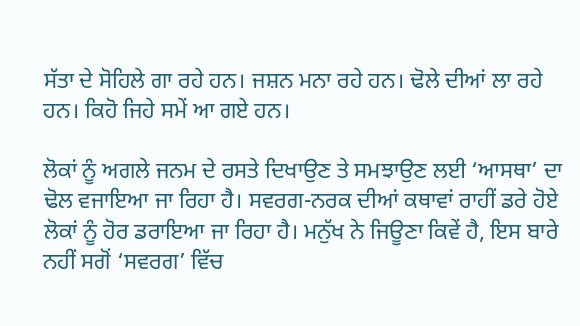ਸੱਤਾ ਦੇ ਸੋਹਿਲੇ ਗਾ ਰਹੇ ਹਨ। ਜਸ਼ਨ ਮਨਾ ਰਹੇ ਹਨ। ਢੋਲੇ ਦੀਆਂ ਲਾ ਰਹੇ ਹਨ। ਕਿਹੋ ਜਿਹੇ ਸਮੇਂ ਆ ਗਏ ਹਨ।

ਲੋਕਾਂ ਨੂੰ ਅਗਲੇ ਜਨਮ ਦੇ ਰਸਤੇ ਦਿਖਾਉਣ ਤੇ ਸਮਝਾਉਣ ਲਈ ‘ਆਸਥਾ’ ਦਾ ਢੋਲ ਵਜਾਇਆ ਜਾ ਰਿਹਾ ਹੈ। ਸਵਰਗ-ਨਰਕ ਦੀਆਂ ਕਥਾਵਾਂ ਰਾਹੀਂ ਡਰੇ ਹੋਏ ਲੋਕਾਂ ਨੂੰ ਹੋਰ ਡਰਾਇਆ ਜਾ ਰਿਹਾ ਹੈ। ਮਨੁੱਖ ਨੇ ਜਿਊਣਾ ਕਿਵੇਂ ਹੈ, ਇਸ ਬਾਰੇ ਨਹੀਂ ਸਗੋਂ ‘ਸਵਰਗ’ ਵਿੱਚ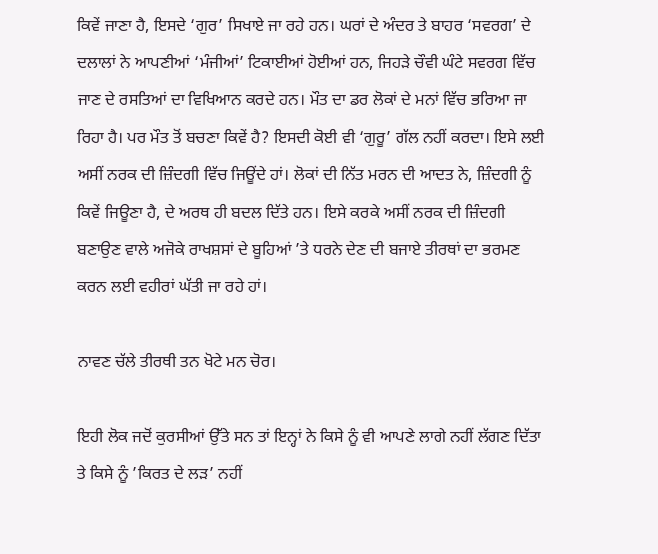ਕਿਵੇਂ ਜਾਣਾ ਹੈ, ਇਸਦੇ ‘ਗੁਰ’ ਸਿਖਾਏ ਜਾ ਰਹੇ ਹਨ। ਘਰਾਂ ਦੇ ਅੰਦਰ ਤੇ ਬਾਹਰ ‘ਸਵਰਗ’ ਦੇ ਦਲਾਲਾਂ ਨੇ ਆਪਣੀਆਂ ‘ਮੰਜੀਆਂ’ ਟਿਕਾਈਆਂ ਹੋਈਆਂ ਹਨ, ਜਿਹੜੇ ਚੌਵੀ ਘੰਟੇ ਸਵਰਗ ਵਿੱਚ ਜਾਣ ਦੇ ਰਸਤਿਆਂ ਦਾ ਵਿਖਿਆਨ ਕਰਦੇ ਹਨ। ਮੌਤ ਦਾ ਡਰ ਲੋਕਾਂ ਦੇ ਮਨਾਂ ਵਿੱਚ ਭਰਿਆ ਜਾ ਰਿਹਾ ਹੈ। ਪਰ ਮੌਤ ਤੋਂ ਬਚਣਾ ਕਿਵੇਂ ਹੈ? ਇਸਦੀ ਕੋਈ ਵੀ ‘ਗੁਰੂ’ ਗੱਲ ਨਹੀਂ ਕਰਦਾ। ਇਸੇ ਲਈ ਅਸੀਂ ਨਰਕ ਦੀ ਜ਼ਿੰਦਗੀ ਵਿੱਚ ਜਿਊਂਦੇ ਹਾਂ। ਲੋਕਾਂ ਦੀ ਨਿੱਤ ਮਰਨ ਦੀ ਆਦਤ ਨੇ, ਜ਼ਿੰਦਗੀ ਨੂੰ ਕਿਵੇਂ ਜਿਊਣਾ ਹੈ, ਦੇ ਅਰਥ ਹੀ ਬਦਲ ਦਿੱਤੇ ਹਨ। ਇਸੇ ਕਰਕੇ ਅਸੀਂ ਨਰਕ ਦੀ ਜ਼ਿੰਦਗੀ ਬਣਾਉਣ ਵਾਲੇ ਅਜੋਕੇ ਰਾਖਸ਼ਸਾਂ ਦੇ ਬੂਹਿਆਂ ’ਤੇ ਧਰਨੇ ਦੇਣ ਦੀ ਬਜਾਏ ਤੀਰਥਾਂ ਦਾ ਭਰਮਣ ਕਰਨ ਲਈ ਵਹੀਰਾਂ ਘੱਤੀ ਜਾ ਰਹੇ ਹਾਂ।

ਨਾਵਣ ਚੱਲੇ ਤੀਰਥੀ ਤਨ ਖੋਟੇ ਮਨ ਚੋਰ।

ਇਹੀ ਲੋਕ ਜਦੋਂ ਕੁਰਸੀਆਂ ਉੱਤੇ ਸਨ ਤਾਂ ਇਨ੍ਹਾਂ ਨੇ ਕਿਸੇ ਨੂੰ ਵੀ ਆਪਣੇ ਲਾਗੇ ਨਹੀਂ ਲੱਗਣ ਦਿੱਤਾ ਤੇ ਕਿਸੇ ਨੂੰ ’ਕਿਰਤ ਦੇ ਲੜ’ ਨਹੀਂ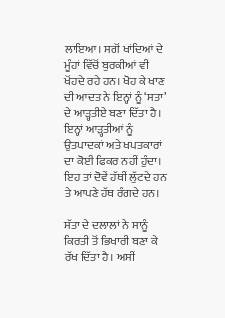ਲਾਇਆ। ਸਗੋਂ ਖਾਂਦਿਆਂ ਦੇ ਮੂੰਹਾਂ ਵਿੱਚੋਂ ਬੁਰਕੀਆਂ ਵੀ ਖੋਂਹਦੇ ਰਹੇ ਹਨ। ਖੋਹ ਕੇ ਖਾਣ ਦੀ ਆਦਤ ਨੇ ਇਨ੍ਹਾਂ ਨੂੰ ‘ਸਤਾ’ ਦੇ ਆੜ੍ਹਤੀਏ ਬਣਾ ਦਿੱਤਾ ਹੈ। ਇਨ੍ਹਾਂ ਆੜ੍ਹਤੀਆਂ ਨੂੰ ਉਤਪਾਦਕਾਂ ਅਤੇ ਖਪਤਕਾਰਾਂ ਦਾ ਕੋਈ ਫਿਕਰ ਨਹੀਂ ਹੁੰਦਾ। ਇਹ ਤਾਂ ਦੋਵੇਂ ਹੱਥੀਂ ਲੁੱਟਦੇ ਹਨ ਤੇ ਆਪਣੇ ਹੱਥ ਰੰਗਦੇ ਹਨ।

ਸੱਤਾ ਦੇ ਦਲਾਲਾਂ ਨੇ ਸਾਨੂੰ ਕਿਰਤੀ ਤੋਂ ਭਿਖਾਰੀ ਬਣਾ ਕੇ ਰੱਖ ਦਿੱਤਾ ਹੈ। ਅਸੀਂ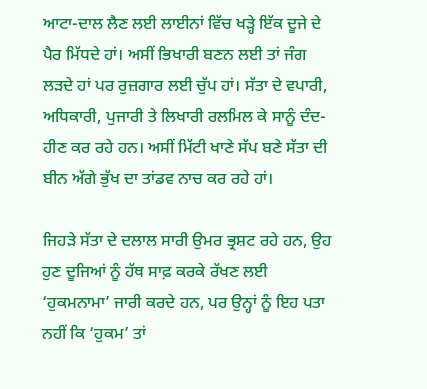ਆਟਾ-ਦਾਲ ਲੈਣ ਲਈ ਲਾਈਨਾਂ ਵਿੱਚ ਖੜ੍ਹੇ ਇੱਕ ਦੂਜੇ ਦੇ ਪੈਰ ਮਿੱਧਦੇ ਹਾਂ। ਅਸੀਂ ਭਿਖਾਰੀ ਬਣਨ ਲਈ ਤਾਂ ਜੰਗ ਲੜਦੇ ਹਾਂ ਪਰ ਰੁਜ਼ਗਾਰ ਲਈ ਚੁੱਪ ਹਾਂ। ਸੱਤਾ ਦੇ ਵਪਾਰੀ, ਅਧਿਕਾਰੀ, ਪੁਜਾਰੀ ਤੇ ਲਿਖਾਰੀ ਰਲਮਿਲ ਕੇ ਸਾਨੂੰ ਦੰਦ-ਹੀਣ ਕਰ ਰਹੇ ਹਨ। ਅਸੀਂ ਮਿੱਟੀ ਖਾਣੇ ਸੱਪ ਬਣੇ ਸੱਤਾ ਦੀ ਬੀਨ ਅੱਗੇ ਭੁੱਖ ਦਾ ਤਾਂਡਵ ਨਾਚ ਕਰ ਰਹੇ ਹਾਂ।

ਜਿਹੜੇ ਸੱਤਾ ਦੇ ਦਲਾਲ ਸਾਰੀ ਉਮਰ ਭ੍ਰਸ਼ਟ ਰਹੇ ਹਨ, ਉਹ ਹੁਣ ਦੂਜਿਆਂ ਨੂੰ ਹੱਥ ਸਾਫ਼ ਕਰਕੇ ਰੱਖਣ ਲਈ ‘ਹੁਕਮਨਾਮਾ’ ਜਾਰੀ ਕਰਦੇ ਹਨ, ਪਰ ਉਨ੍ਹਾਂ ਨੂੰ ਇਹ ਪਤਾ ਨਹੀਂ ਕਿ ‘ਹੁਕਮ’ ਤਾਂ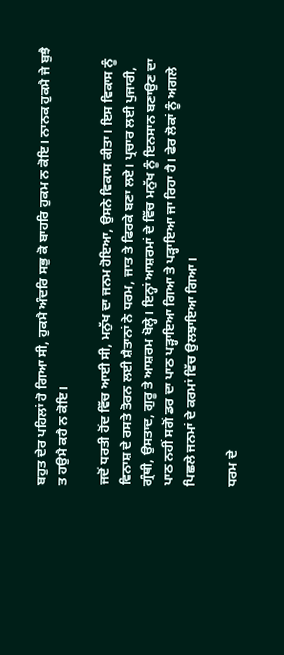ਬਹੁਤ ਦੇਰ ਪਹਿਲਾਂ ਹੋ ਗਿਆ ਸੀ, ਹੁਕਮੈ ਅੰਦਰਿ ਸਭੁ ਕੋ ਬਾਹਰਿ ਹੁਕਮ ਨ ਕੋਇ। ਨਾਨਕ ਹੁਕਮੈ ਜੇ ਬੁਝੈ ਤ ਹਉਮੈ ਕਹੈ ਨ ਕੋਇ।

ਜਦੋਂ ਧਰਤੀ ਹੋਂਦ ਵਿੱਚ ਆਈ ਸੀ, ਮਨੁੱਖ ਦਾ ਜਨਮ ਹੋਇਆ, ਉਸਨੇ ਵਿਕਾਸ ਕੀਤਾ। ਇਸ ਵਿਕਾਸ ਨੂੰ ਵਿਨਾਸ਼ ਦੇ ਰਸਤੇ ਤੋਰਨ ਲਈ ਸ਼ੈਤਾਨਾਂ ਨੇ ਧਰਮ, ਜਾਤ ਤੇ ਫਿਰਕੇ ਬਣਾ ਲਏ। ਪ੍ਰਚਾਰ ਲਈ ਪੁਜਾਰੀ, ਗ੍ਰੰਥੀ, ਉਸਤਾਦ, ਗੁਰੂ ਤੇ ਆਸ਼ਰਮ ਖੋਲ੍ਹੇ। ਇਨ੍ਹਾਂ ਆਸ਼ਰਮਾਂ ਦੇ ਵਿੱਚ ਮਨੁੱਖ ਨੂੰ ਇਨਸਾਨ ਬਣਾਉਣ ਦਾ ਪਾਠ ਨਹੀਂ ਸਗੋਂ ਡਰ ਦਾ ਪਾਠ ਪੜ੍ਹਾਇਆ ਗਿਆ ਤੇ ਪੜ੍ਹਾਇਆ ਜਾ ਰਿਹਾ ਹੈ। ਫੇਰ ਲੋਕਾਂ ਨੂੰ ਅਗਲੇ ਪਿਛਲੇ ਜਨਮਾਂ ਦੇ ਕਰਮਾਂ ਵਿੱਚ ਉਲਝਾਇਆ ਗਿਆ।

ਧਰਮ ਦੇ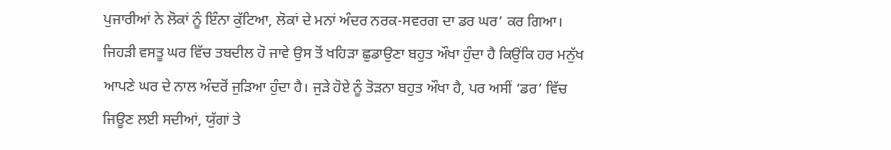ਪੁਜਾਰੀਆਂ ਨੇ ਲੋਕਾਂ ਨੂੰ ਇੰਨਾ ਕੁੱਟਿਆ, ਲੋਕਾਂ ਦੇ ਮਨਾਂ ਅੰਦਰ ਨਰਕ-ਸਵਰਗ ਦਾ ਡਰ ਘਰ’ ਕਰ ਗਿਆ। ਜਿਹੜੀ ਵਸਤੂ ਘਰ ਵਿੱਚ ਤਬਦੀਲ ਹੋ ਜਾਵੇ ਉਸ ਤੋਂ ਖਹਿੜਾ ਛੁਡਾਉਣਾ ਬਹੁਤ ਔਖਾ ਹੁੰਦਾ ਹੈ ਕਿਉਂਕਿ ਹਰ ਮਨੁੱਖ ਆਪਣੇ ਘਰ ਦੇ ਨਾਲ ਅੰਦਰੋਂ ਜੁੜਿਆ ਹੁੰਦਾ ਹੈ। ਜੁੜੇ ਹੋਏ ਨੂੰ ਤੋੜਨਾ ਬਹੁਤ ਔਖਾ ਹੈ, ਪਰ ਅਸੀਂ ‘ਡਰ’ ਵਿੱਚ ਜਿਊਣ ਲਈ ਸਦੀਆਂ, ਯੁੱਗਾਂ ਤੇ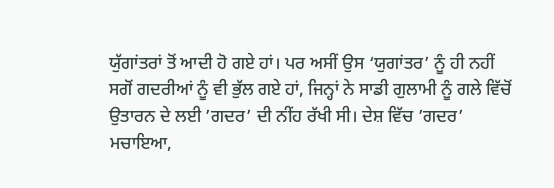ਯੁੱਗਾਂਤਰਾਂ ਤੋਂ ਆਦੀ ਹੋ ਗਏ ਹਾਂ। ਪਰ ਅਸੀਂ ਉਸ ‘ਯੁਗਾਂਤਰ’ ਨੂੰ ਹੀ ਨਹੀਂ ਸਗੋਂ ਗਦਰੀਆਂ ਨੂੰ ਵੀ ਭੁੱਲ ਗਏ ਹਾਂ, ਜਿਨ੍ਹਾਂ ਨੇ ਸਾਡੀ ਗੁਲਾਮੀ ਨੂੰ ਗਲੇ ਵਿੱਚੋਂ ਉਤਾਰਨ ਦੇ ਲਈ ’ਗਦਰ’ ਦੀ ਨੀਂਹ ਰੱਖੀ ਸੀ। ਦੇਸ਼ ਵਿੱਚ ’ਗਦਰ’ ਮਚਾਇਆ,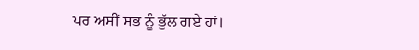ਪਰ ਅਸੀਂ ਸਭ ਨੂੰ ਭੁੱਲ ਗਏ ਹਾਂ।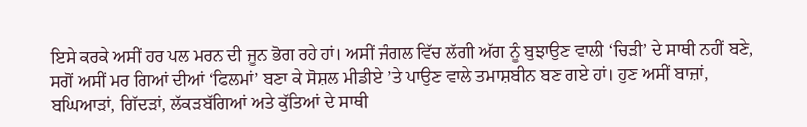ਇਸੇ ਕਰਕੇ ਅਸੀਂ ਹਰ ਪਲ ਮਰਨ ਦੀ ਜੂਨ ਭੋਗ ਰਹੇ ਹਾਂ। ਅਸੀਂ ਜੰਗਲ ਵਿੱਚ ਲੱਗੀ ਅੱਗ ਨੂੰ ਬੁਝਾਉਣ ਵਾਲੀ ‘ਚਿੜੀ’ ਦੇ ਸਾਥੀ ਨਹੀਂ ਬਣੇ, ਸਗੋਂ ਅਸੀਂ ਮਰ ਗਿਆਂ ਦੀਆਂ ‘ਫਿਲਮਾਂ’ ਬਣਾ ਕੇ ਸੋਸ਼ਲ ਮੀਡੀਏ ’ਤੇ ਪਾਉਣ ਵਾਲੇ ਤਮਾਸ਼ਬੀਨ ਬਣ ਗਏ ਹਾਂ। ਹੁਣ ਅਸੀਂ ਬਾਜ਼ਾਂ, ਬਘਿਆੜਾਂ, ਗਿੱਦੜਾਂ, ਲੱਕੜਬੱਗਿਆਂ ਅਤੇ ਕੁੱਤਿਆਂ ਦੇ ਸਾਥੀ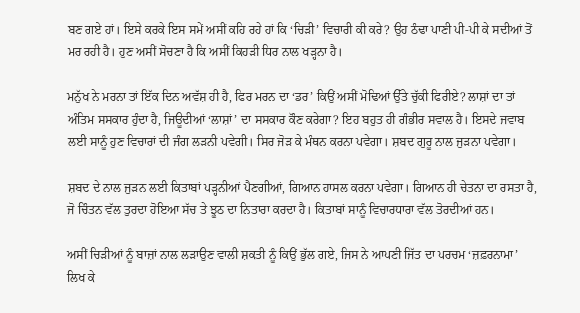ਬਣ ਗਏ ਹਾਂ। ਇਸੇ ਕਰਕੇ ਇਸ ਸਮੇਂ ਅਸੀਂ ਕਹਿ ਰਹੇ ਹਾਂ ਕਿ ‘ਚਿੜੀ’ ਵਿਚਾਰੀ ਕੀ ਕਰੇ? ਉਹ ਠੰਢਾ ਪਾਣੀ ਪੀ-ਪੀ ਕੇ ਸਦੀਆਂ ਤੋਂ ਮਰ ਰਹੀ ਹੈ। ਹੁਣ ਅਸੀਂ ਸੋਚਣਾ ਹੈ ਕਿ ਅਸੀਂ ਕਿਹੜੀ ਧਿਰ ਨਾਲ ਖੜ੍ਹਨਾ ਹੈ।

ਮਨੁੱਖ ਨੇ ਮਰਨਾ ਤਾਂ ਇੱਕ ਦਿਨ ਅਵੱਸ਼ ਹੀ ਹੈ, ਫਿਰ ਮਰਨ ਦਾ ‘ਡਰ’ ਕਿਉਂ ਅਸੀਂ ਮੋਢਿਆਂ ਉੱਤੇ ਚੁੱਕੀ ਫਿਰੀਏ? ਲਾਸ਼ਾਂ ਦਾ ਤਾਂ ਅੰਤਿਮ ਸਸਕਾਰ ਹੁੰਦਾ ਹੈ, ਜਿਊਦੀਆਂ ‘ਲਾਸ਼ਾਂ’ ਦਾ ਸਸਕਾਰ ਕੌਣ ਕਰੇਗਾ? ਇਹ ਬਹੁਤ ਹੀ ਗੰਭੀਰ ਸਵਾਲ ਹੈ। ਇਸਦੇ ਜਵਾਬ ਲਈ ਸਾਨੂੰ ਹੁਣ ਵਿਚਾਰਾਂ ਦੀ ਜੰਗ ਲੜਨੀ ਪਵੇਗੀ। ਸਿਰ ਜੋੜ ਕੇ ਮੰਥਨ ਕਰਨਾ ਪਵੇਗਾ। ਸ਼ਬਦ ਗੁਰੂ ਨਾਲ ਜੁੜਨਾ ਪਵੇਗਾ।

ਸ਼ਬਦ ਦੇ ਨਾਲ ਜੁੜਨ ਲਈ ਕਿਤਾਬਾਂ ਪੜ੍ਹਨੀਆਂ ਪੈਣਗੀਆਂ, ਗਿਆਨ ਹਾਸਲ ਕਰਨਾ ਪਵੇਗਾ। ਗਿਆਨ ਹੀ ਚੇਤਨਾ ਦਾ ਰਸਤਾ ਹੈ, ਜੋ ਚਿੰਤਨ ਵੱਲ ਤੁਰਦਾ ਹੋਇਆ ਸੱਚ ਤੇ ਝੂਠ ਦਾ ਨਿਤਾਰਾ ਕਰਦਾ ਹੈ। ਕਿਤਾਬਾਂ ਸਾਨੂੰ ਵਿਚਾਰਧਾਰਾ ਵੱਲ ਤੋਰਦੀਆਂ ਹਨ।

ਅਸੀਂ ਚਿੜੀਆਂ ਨੂੰ ਬਾਜ਼ਾਂ ਨਾਲ ਲੜਾਉਣ ਵਾਲੀ ਸ਼ਕਤੀ ਨੂੰ ਕਿਉਂ ਭੁੱਲ ਗਏ, ਜਿਸ ਨੇ ਆਪਣੀ ਜਿੱਤ ਦਾ ਪਰਚਮ ‘ਜ਼ਫ਼ਰਨਾਮਾ’ ਲਿਖ ਕੇ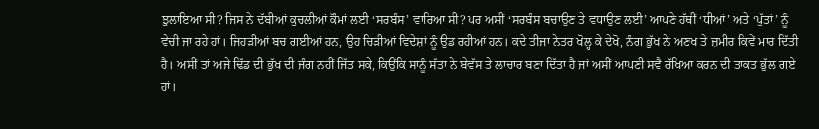ਝੁਲਾਇਆ ਸੀ? ਜਿਸ ਨੇ ਦੱਬੀਆਂ ਕੁਚਲੀਆਂ ਕੌਮਾਂ ਲਈ ‘ਸਰਬੰਸ’ ਵਾਰਿਆ ਸੀ? ਪਰ ਅਸੀਂ ‘ਸਰਬੰਸ ਬਚਾਉਣ ਤੇ ਵਧਾਉਣ ਲਈ’ ਆਪਣੇ ਹੱਥੀਂ ‘ਧੀਆਂ’ ਅਤੇ ‘ਪੁੱਤਾਂ’ ਨੂੰ ਵੇਚੀ ਜਾ ਰਹੇ ਹਾਂ। ਜਿਹੜੀਆਂ ਬਚ ਗਈਆਂ ਹਨ, ਉਹ ਚਿੜੀਆਂ ਵਿਦੇਸ਼ਾਂ ਨੂੰ ਉਡ ਰਹੀਆਂ ਹਨ। ਕਦੇ ਤੀਜਾ ਨੇਤਰ ਖੋਲ੍ਹ ਕੇ ਦੇਖੋ, ਨੰਗ ਭੁੱਖ ਨੇ ਅਣਖ ਤੇ ਜ਼ਮੀਰ ਕਿਵੇਂ ਮਾਰ ਦਿੱਤੀ ਹੈ। ਅਸੀਂ ਤਾਂ ਅਜੇ ਢਿੱਡ ਦੀ ਭੁੱਖ ਦੀ ਜੰਗ ਨਹੀਂ ਜਿੱਤ ਸਕੇ, ਕਿਉਂਕਿ ਸਾਨੂੰ ਸੱਤਾ ਨੇ ਬੇਵੱਸ ਤੇ ਲਾਚਾਰ ਬਣਾ ਦਿੱਤਾ ਹੈ ਜਾਂ ਅਸੀਂ ਆਪਣੀ ਸਵੈ ਰੱਖਿਆ ਕਰਨ ਦੀ ਤਾਕਤ ਭੁੱਲ ਗਏ ਹਾਂ।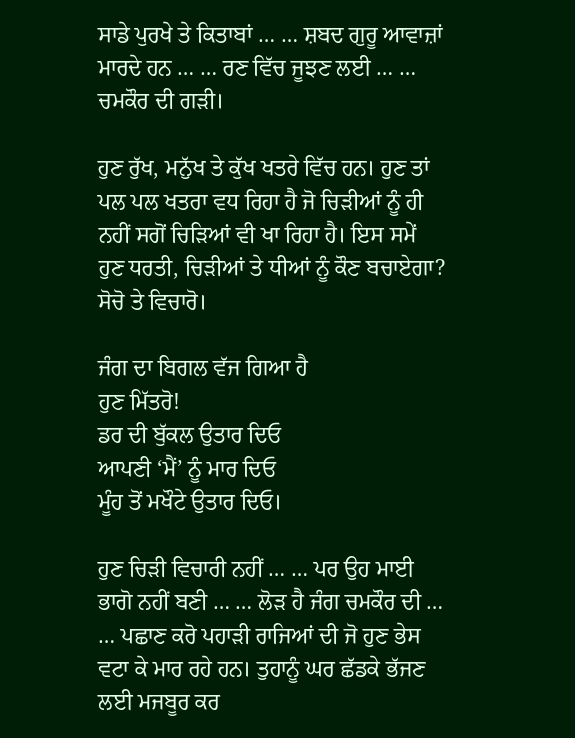ਸਾਡੇ ਪੁਰਖੇ ਤੇ ਕਿਤਾਬਾਂ … … ਸ਼ਬਦ ਗੁਰੂ ਆਵਾਜ਼ਾਂ ਮਾਰਦੇ ਹਨ … … ਰਣ ਵਿੱਚ ਜੂਝਣ ਲਈ … … ਚਮਕੌਰ ਦੀ ਗੜੀ।

ਹੁਣ ਰੁੱਖ, ਮਨੁੱਖ ਤੇ ਕੁੱਖ ਖਤਰੇ ਵਿੱਚ ਹਨ। ਹੁਣ ਤਾਂ ਪਲ ਪਲ ਖਤਰਾ ਵਧ ਰਿਹਾ ਹੈ ਜੋ ਚਿੜੀਆਂ ਨੂੰ ਹੀ ਨਹੀਂ ਸਗੋਂ ਚਿੜਿਆਂ ਵੀ ਖਾ ਰਿਹਾ ਹੈ। ਇਸ ਸਮੇਂ ਹੁਣ ਧਰਤੀ, ਚਿੜੀਆਂ ਤੇ ਧੀਆਂ ਨੂੰ ਕੌਣ ਬਚਾਏਗਾ? ਸੋਚੋ ਤੇ ਵਿਚਾਰੋ।

ਜੰਗ ਦਾ ਬਿਗਲ ਵੱਜ ਗਿਆ ਹੈ
ਹੁਣ ਮਿੱਤਰੋ!
ਡਰ ਦੀ ਬੁੱਕਲ ਉਤਾਰ ਦਿਓ
ਆਪਣੀ ‘ਮੈਂ’ ਨੂੰ ਮਾਰ ਦਿਓ
ਮੂੰਹ ਤੋਂ ਮਖੌਟੇ ਉਤਾਰ ਦਿਓ।

ਹੁਣ ਚਿੜੀ ਵਿਚਾਰੀ ਨਹੀਂ … … ਪਰ ਉਹ ਮਾਈ ਭਾਗੋ ਨਹੀਂ ਬਣੀ … … ਲੋੜ ਹੈ ਜੰਗ ਚਮਕੌਰ ਦੀ … … ਪਛਾਣ ਕਰੋ ਪਹਾੜੀ ਰਾਜਿਆਂ ਦੀ ਜੋ ਹੁਣ ਭੇਸ ਵਟਾ ਕੇ ਮਾਰ ਰਹੇ ਹਨ। ਤੁਹਾਨੂੰ ਘਰ ਛੱਡਕੇ ਭੱਜਣ ਲਈ ਮਜਬੂਰ ਕਰ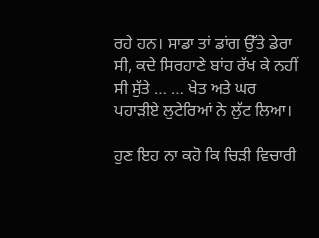ਰਹੇ ਹਨ। ਸਾਡਾ ਤਾਂ ਡਾਂਗ ਉੱਤੇ ਡੇਰਾ ਸੀ, ਕਦੇ ਸਿਰਹਾਣੇ ਬਾਂਹ ਰੱਖ ਕੇ ਨਹੀਂ ਸੀ ਸੁੱਤੇ … … ਖੇਤ ਅਤੇ ਘਰ ਪਹਾੜੀਏ ਲੁਟੇਰਿਆਂ ਨੇ ਲੁੱਟ ਲਿਆ।

ਹੁਣ ਇਹ ਨਾ ਕਹੋ ਕਿ ਚਿੜੀ ਵਿਚਾਰੀ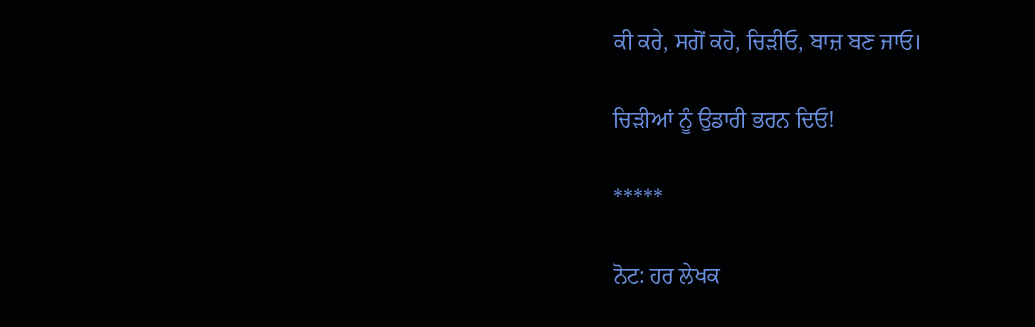ਕੀ ਕਰੇ, ਸਗੋਂ ਕਹੋ, ਚਿੜੀਓ, ਬਾਜ਼ ਬਣ ਜਾਓ।

ਚਿੜੀਆਂ ਨੂੰ ਉਡਾਰੀ ਭਰਨ ਦਿਓ!

*****

ਨੋਟ: ਹਰ ਲੇਖਕ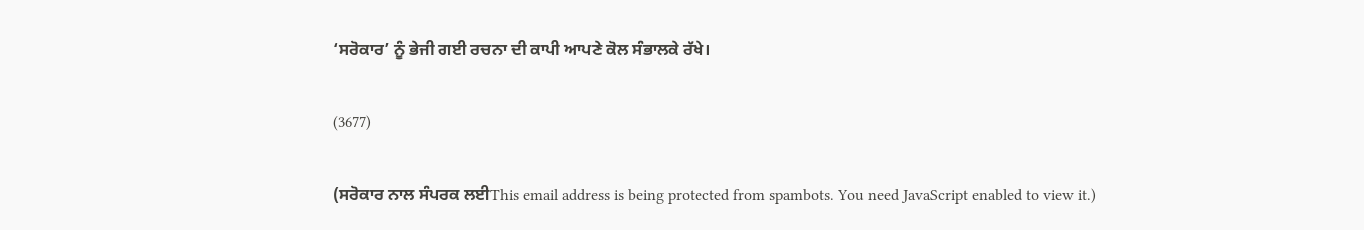‘ਸਰੋਕਾਰ’ ਨੂੰ ਭੇਜੀ ਗਈ ਰਚਨਾ ਦੀ ਕਾਪੀ ਆਪਣੇ ਕੋਲ ਸੰਭਾਲਕੇ ਰੱਖੇ।

(3677)

(ਸਰੋਕਾਰ ਨਾਲ ਸੰਪਰਕ ਲਈThis email address is being protected from spambots. You need JavaScript enabled to view it.)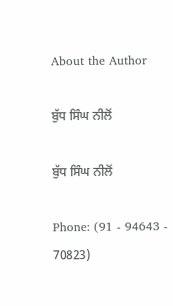About the Author

ਬੁੱਧ ਸਿੰਘ ਨੀਲੋਂ

ਬੁੱਧ ਸਿੰਘ ਨੀਲੋਂ

Phone: (91 - 94643 - 70823)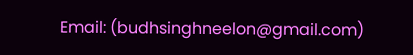Email: (budhsinghneelon@gmail.com)